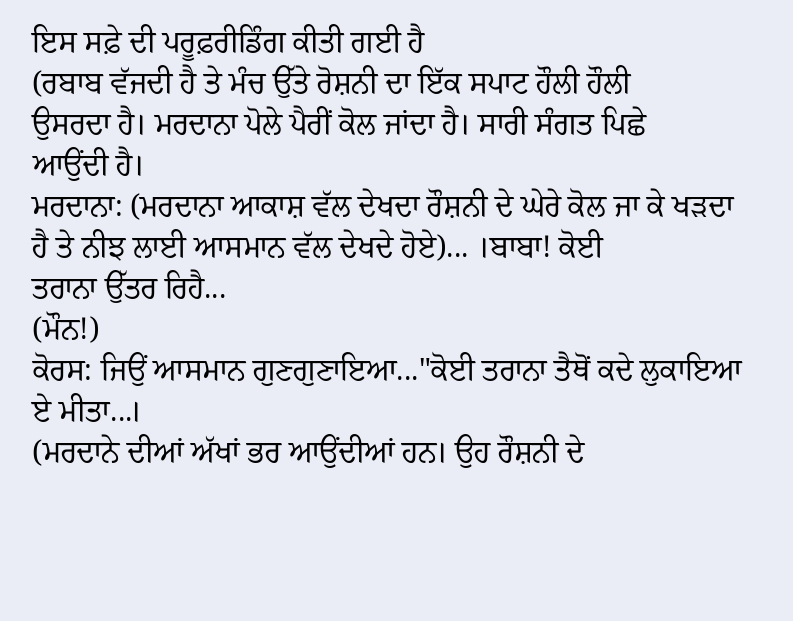ਇਸ ਸਫ਼ੇ ਦੀ ਪਰੂਫ਼ਰੀਡਿੰਗ ਕੀਤੀ ਗਈ ਹੈ
(ਰਬਾਬ ਵੱਜਦੀ ਹੈ ਤੇ ਮੰਚ ਉੱਤੇ ਰੋਸ਼ਨੀ ਦਾ ਇੱਕ ਸਪਾਟ ਹੌਲੀ ਹੌਲੀ
ਉਸਰਦਾ ਹੈ। ਮਰਦਾਨਾ ਪੋਲੇ ਪੈਰੀਂ ਕੋਲ ਜਾਂਦਾ ਹੈ। ਸਾਰੀ ਸੰਗਤ ਪਿਛੇ
ਆਉਂਦੀ ਹੈ।
ਮਰਦਾਨਾ: (ਮਰਦਾਨਾ ਆਕਾਸ਼ ਵੱਲ ਦੇਖਦਾ ਰੌਸ਼ਨੀ ਦੇ ਘੇਰੇ ਕੋਲ ਜਾ ਕੇ ਖੜਦਾ
ਹੈ ਤੇ ਨੀਝ ਲਾਈ ਆਸਮਾਨ ਵੱਲ ਦੇਖਦੇ ਹੋਏ)... ।ਬਾਬਾ! ਕੋਈ
ਤਰਾਨਾ ਉੱਤਰ ਰਿਹੈ...
(ਮੌਨ!)
ਕੋਰਸ: ਜਿਉਂ ਆਸਮਾਨ ਗੁਣਗੁਣਾਇਆ..."ਕੋਈ ਤਰਾਨਾ ਤੈਥੋਂ ਕਦੇ ਲੁਕਾਇਆ
ਏ ਮੀਤਾ...।
(ਮਰਦਾਨੇ ਦੀਆਂ ਅੱਖਾਂ ਭਰ ਆਉਂਦੀਆਂ ਹਨ। ਉਹ ਰੌਸ਼ਨੀ ਦੇ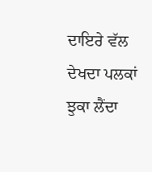ਦਾਇਰੇ ਵੱਲ ਦੇਖਦਾ ਪਲਕਾਂ ਝੁਕਾ ਲੈਂਦਾ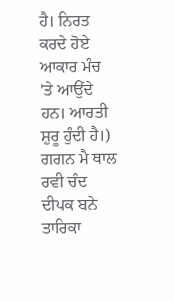ਹੈ। ਨਿਰਤ ਕਰਦੇ ਹੋਏ
ਆਕਾਰ ਮੰਚ 'ਤੇ ਆਉਂਦੇ ਹਨ। ਆਰਤੀ ਸ਼ੁਰੂ ਹੁੰਦੀ ਹੈ।)
ਗਗਨ ਮੈ ਥਾਲ ਰਵੀ ਚੰਦ ਦੀਪਕ ਬਨੇ ਤਾਰਿਕਾ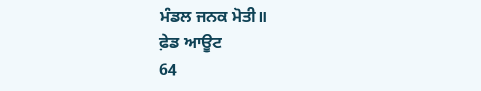ਮੰਡਲ ਜਨਕ ਮੋਤੀ॥
ਫ਼ੇਡ ਆਊਟ
64